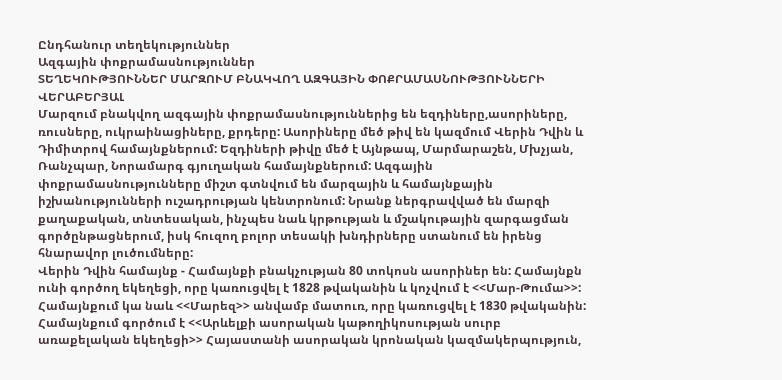Ընդհանուր տեղեկություններ
Ազգային փոքրամասնություններ
ՏԵՂԵԿՈՒԹՅՈՒՆՆԵՐ ՄԱՐԶՈՒՄ ԲՆԱԿՎՈՂ ԱԶԳԱՅԻՆ ՓՈՔՐԱՄԱՍՆՈՒԹՅՈՒՆՆԵՐԻ ՎԵՐԱԲԵՐՅԱԼ
Մարզում բնակվող ազգային փոքրամասնություններից են եզդիները,ասորիները, ռուսները, ուկրաինացիները, քրդերը: Ասորիները մեծ թիվ են կազմում Վերին Դվին և Դիմիտրով համայնքներում: Եզդիների թիվը մեծ է Այնթապ, Մարմարաշեն, Մխչյան, Ռանչպար, Նորամարգ գյուղական համայնքներում: Ազգային փոքրամասնությունները միշտ գտնվում են մարզային և համայնքային իշխանությունների ուշադրության կենտրոնում: Նրանք ներգրավված են մարզի քաղաքական, տնտեսական, ինչպես նաև կրթության և մշակութային զարգացման գործընթացներում, իսկ հուզող բոլոր տեսակի խնդիրները ստանում են իրենց հնարավոր լուծումները:
Վերին Դվին համայնք - Համայնքի բնակչության 80 տոկոսն ասորիներ են: Համայնքն ունի գործող եկեղեցի, որը կառուցվել է 1828 թվականին և կոչվում է <<Մար-Թումա>>: Համայնքում կա նաև <<Մարեզ>> անվամբ մատուռ, որը կառուցվել է 1830 թվականին: Համայնքում գործում է <<Արևելքի ասորական կաթողիկոսության սուրբ առաքելական եկեղեցի>> Հայաստանի ասորական կրոնական կազմակերպություն,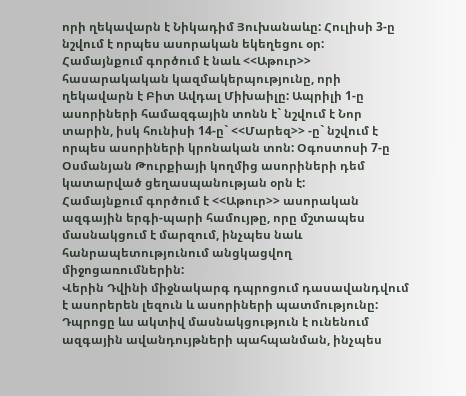որի ղեկավարն է Նիկադիմ Յուխանաևը: Հուլիսի 3-ը նշվում է որպես ասորական եկեղեցու օր:
Համայնքում գործում է նաև <<Աթուր>> հասարակական կազմակերպությունը, որի ղեկավարն է Բիտ Ավդալ Միխաիլը: Ապրիլի 1-ը ասորիների համազգային տոնն է` նշվում է Նոր տարին, իսկ հունիսի 14-ը` <<Մարեզ>> -ը` նշվում է որպես ասորիների կրոնական տոն: Օգոստոսի 7-ը Օսմանյան Թուրքիայի կողմից ասորիների դեմ կատարված ցեղասպանության օրն է:
Համայնքում գործում է <<Աթուր>> ասորական ազգային երգի-պարի համույթը, որը մշտապես մասնակցում է մարզում, ինչպես նաև հանրապետությունում անցկացվող միջոցառումներին:
Վերին Դվինի միջնակարգ դպրոցում դասավանդվում է ասորերեն լեզուն և ասորիների պատմությունը: Դպրոցը ևս ակտիվ մասնակցություն է ունենում ազգային ավանդույթների պահպանման, ինչպես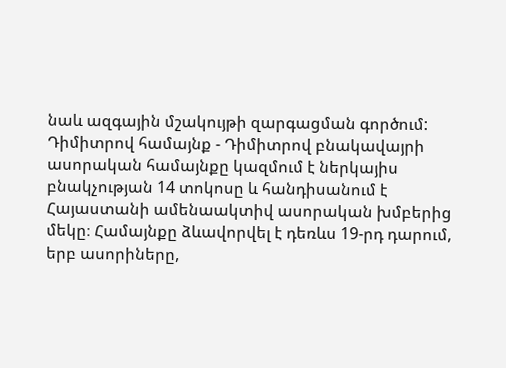նաև ազգային մշակույթի զարգացման գործում:
Դիմիտրով համայնք - Դիմիտրով բնակավայրի ասորական համայնքը կազմում է ներկայիս բնակչության 14 տոկոսը և հանդիսանում է Հայաստանի ամենաակտիվ ասորական խմբերից մեկը։ Համայնքը ձևավորվել է դեռևս 19-րդ դարում, երբ ասորիները,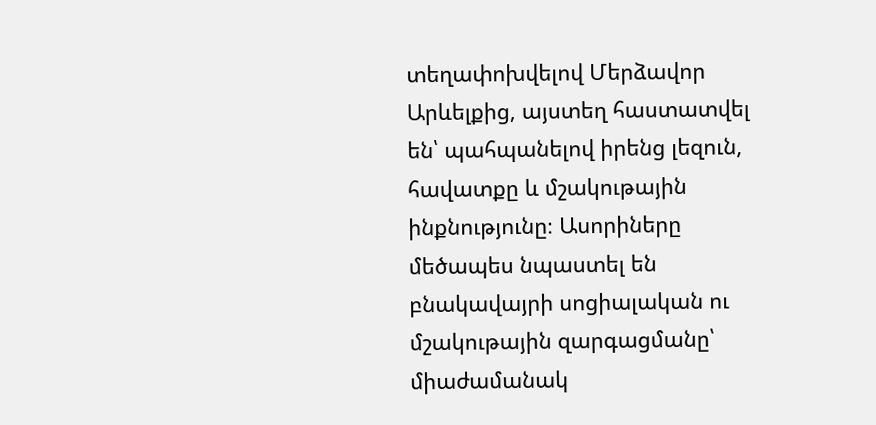տեղափոխվելով Մերձավոր Արևելքից, այստեղ հաստատվել են՝ պահպանելով իրենց լեզուն, հավատքը և մշակութային ինքնությունը։ Ասորիները մեծապես նպաստել են բնակավայրի սոցիալական ու մշակութային զարգացմանը՝ միաժամանակ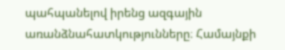պահպանելով իրենց ազգային առանձնահատկությունները։ Համայնքի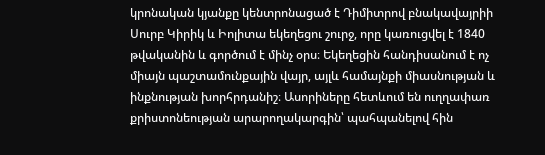կրոնական կյանքը կենտրոնացած է Դիմիտրով բնակավայրիի Սուրբ Կիրիկ և Իոլիտա եկեղեցու շուրջ, որը կառուցվել է 1840 թվականին և գործում է մինչ օրս։ Եկեղեցին հանդիսանում է ոչ միայն պաշտամունքային վայր, այլև համայնքի միասնության և ինքնության խորհրդանիշ։ Ասորիները հետևում են ուղղափառ քրիստոնեության արարողակարգին՝ պահպանելով հին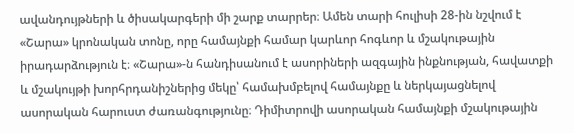ավանդույթների և ծիսակարգերի մի շարք տարրեր։ Ամեն տարի հուլիսի 28-ին նշվում է «Շարա» կրոնական տոնը, որը համայնքի համար կարևոր հոգևոր և մշակութային իրադարձություն է։ «Շարա»-ն հանդիսանում է ասորիների ազգային ինքնության, հավատքի և մշակույթի խորհրդանիշներից մեկը՝ համախմբելով համայնքը և ներկայացնելով ասորական հարուստ ժառանգությունը։ Դիմիտրովի ասորական համայնքի մշակութային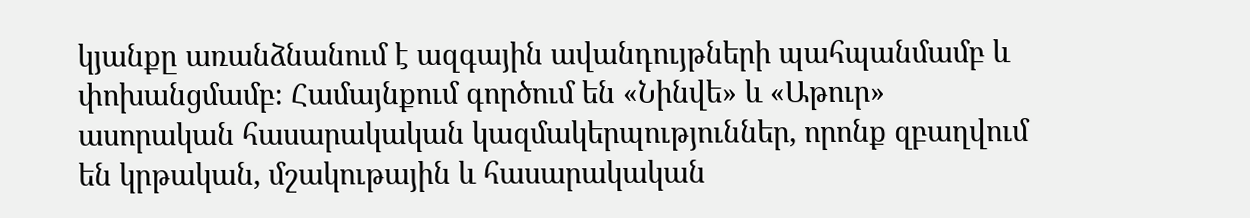կյանքը առանձնանում է ազգային ավանդույթների պահպանմամբ և փոխանցմամբ։ Համայնքում գործում են «Նինվե» և «Աթուր» ասորական հասարակական կազմակերպություններ, որոնք զբաղվում են կրթական, մշակութային և հասարակական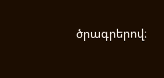ծրագրերով։